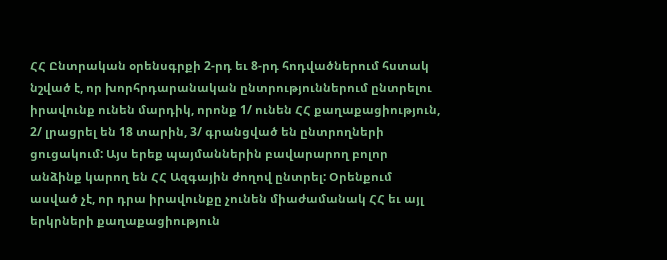ՀՀ Ընտրական օրենսգրքի 2-րդ եւ 8-րդ հոդվածներում հստակ նշված է, որ խորհրդարանական ընտրություններում ընտրելու իրավունք ունեն մարդիկ, որոնք 1/ ունեն ՀՀ քաղաքացիություն, 2/ լրացրել են 18 տարին, 3/ գրանցված են ընտրողների ցուցակում: Այս երեք պայմաններին բավարարող բոլոր անձինք կարող են ՀՀ Ազգային ժողով ընտրել: Օրենքում ասված չէ, որ դրա իրավունքը չունեն միաժամանակ ՀՀ եւ այլ երկրների քաղաքացիություն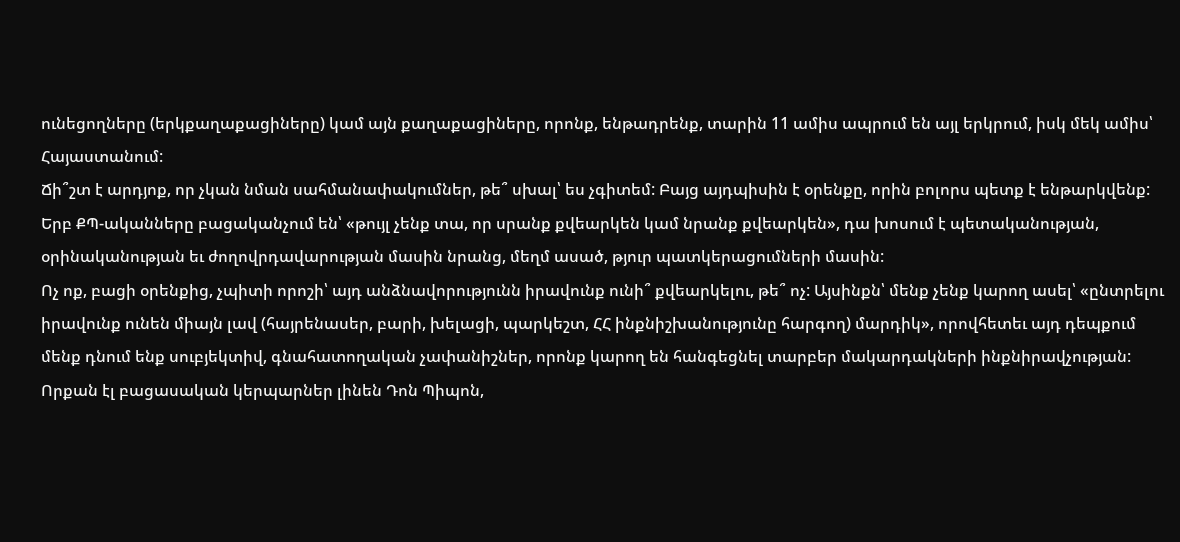ունեցողները (երկքաղաքացիները) կամ այն քաղաքացիները, որոնք, ենթադրենք, տարին 11 ամիս ապրում են այլ երկրում, իսկ մեկ ամիս՝ Հայաստանում:
Ճի՞շտ է արդյոք, որ չկան նման սահմանափակումներ, թե՞ սխալ՝ ես չգիտեմ: Բայց այդպիսին է օրենքը, որին բոլորս պետք է ենթարկվենք: Երբ ՔՊ-ականները բացականչում են՝ «թույլ չենք տա, որ սրանք քվեարկեն կամ նրանք քվեարկեն», դա խոսում է պետականության, օրինականության եւ ժողովրդավարության մասին նրանց, մեղմ ասած, թյուր պատկերացումների մասին:
Ոչ ոք, բացի օրենքից, չպիտի որոշի՝ այդ անձնավորությունն իրավունք ունի՞ քվեարկելու, թե՞ ոչ: Այսինքն՝ մենք չենք կարող ասել՝ «ընտրելու իրավունք ունեն միայն լավ (հայրենասեր, բարի, խելացի, պարկեշտ, ՀՀ ինքնիշխանությունը հարգող) մարդիկ», որովհետեւ այդ դեպքում մենք դնում ենք սուբյեկտիվ, գնահատողական չափանիշներ, որոնք կարող են հանգեցնել տարբեր մակարդակների ինքնիրավչության:
Որքան էլ բացասական կերպարներ լինեն Դոն Պիպոն,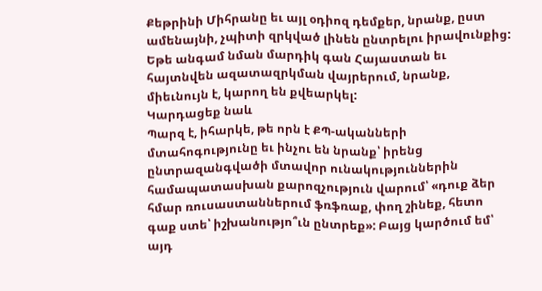Քեթրինի Միհրանը եւ այլ օդիոզ դեմքեր, նրանք, ըստ ամենայնի, չպիտի զրկված լինեն ընտրելու իրավունքից: Եթե անգամ նման մարդիկ գան Հայաստան եւ հայտնվեն ազատազրկման վայրերում, նրանք, միեւնույն է, կարող են քվեարկել:
Կարդացեք նաև
Պարզ է, իհարկե, թե որն է ՔՊ-ականների մտահոգությունը եւ ինչու են նրանք՝ իրենց ընտրազանգվածի մտավոր ունակություններին համապատասխան քարոզչություն վարում՝ «դուք ձեր հմար ռուսաստաններում ֆռֆռաք, փող շինեք, հետո գաք ստե՝ իշխանությո՞ւն ընտրեք»: Բայց կարծում եմ՝ այդ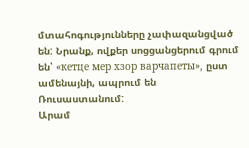մտահոգությունները չափազանցված են: Նրանք, ովքեր սոցցանցերում գրում են՝ «кетце мер хзор варчапеты», ըստ ամենայնի, ապրում են Ռուսաստանում:
Արամ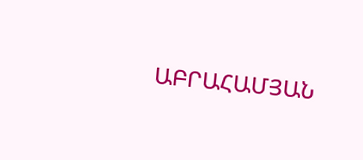ԱԲՐԱՀԱՄՅԱՆ